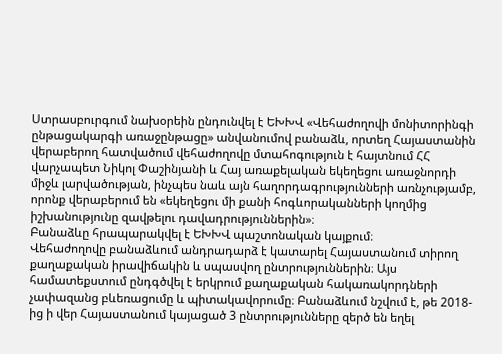Ստրասբուրգում նախօրեին ընդունվել է ԵԽԽՎ «Վեհաժողովի մոնիտորինգի ընթացակարգի առաջընթացը» անվանումով բանաձև, որտեղ Հայաստանին վերաբերող հատվածում վեհաժողովը մտահոգություն է հայտնում ՀՀ վարչապետ Նիկոլ Փաշինյանի և Հայ առաքելական եկեղեցու առաջնորդի միջև լարվածության, ինչպես նաև այն հաղորդագրությունների առնչությամբ, որոնք վերաբերում են «եկեղեցու մի քանի հոգևորականների կողմից իշխանությունը զավթելու դավադրություններին»։
Բանաձևը հրապարակվել է ԵԽԽՎ պաշտոնական կայքում։
Վեհաժողովը բանաձևում անդրադարձ է կատարել Հայաստանում տիրող քաղաքական իրավիճակին և սպասվող ընտրություններին։ Այս համատեքստում ընդգծվել է երկրում քաղաքական հակառակորդների չափազանց բևեռացումը և պիտակավորումը։ Բանաձևում նշվում է, թե 2018-ից ի վեր Հայաստանում կայացած 3 ընտրությունները զերծ են եղել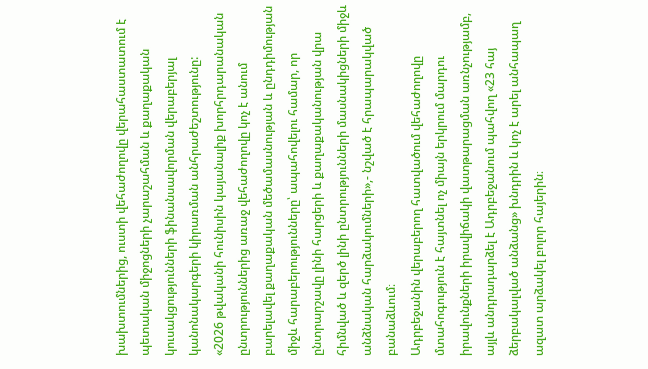խախտումներից, ուստի վեհաժողովը վերահաստատում է պետական միջոցների չարաշահման և քաղաքական կուսակցությունների ֆինանսավորման վերաբերյալ կանոնակարգերի կիրառման անհրաժեշտությունը:
«2026 թվականի հունիսին կայանալիք խորհրդարանական ընտրություններից առաջ վեհաժողովը կոչ է անում բարելավել քաղաքական մեծամասնության և ընդդիմության միջև հարաբերությունները՝ ապահովելու համար, որ ընտրարշավը լինի հարցերի և քաղաքականության վրա հիմնված և զերծ լինի ընտրությունների մասնակիցների միջև անձնական հարձակումների»,- նշված է հրապարակված բանաձևում։
Ադրբեջանին վերաբերող հատվածում վեհաժողովը մտահոգություն է հայտնել ոչ միայն երկրում մարդու իրավունքների իրավիճակի վատթարացման առնչությամբ, այլև անդրադարձել է Ադրբեջանում պահվող «23 հայ ձերբակալված անձանց» խնդրին և կոչ է արել անհապաղ ազատ արձակել բոլոր հայերին։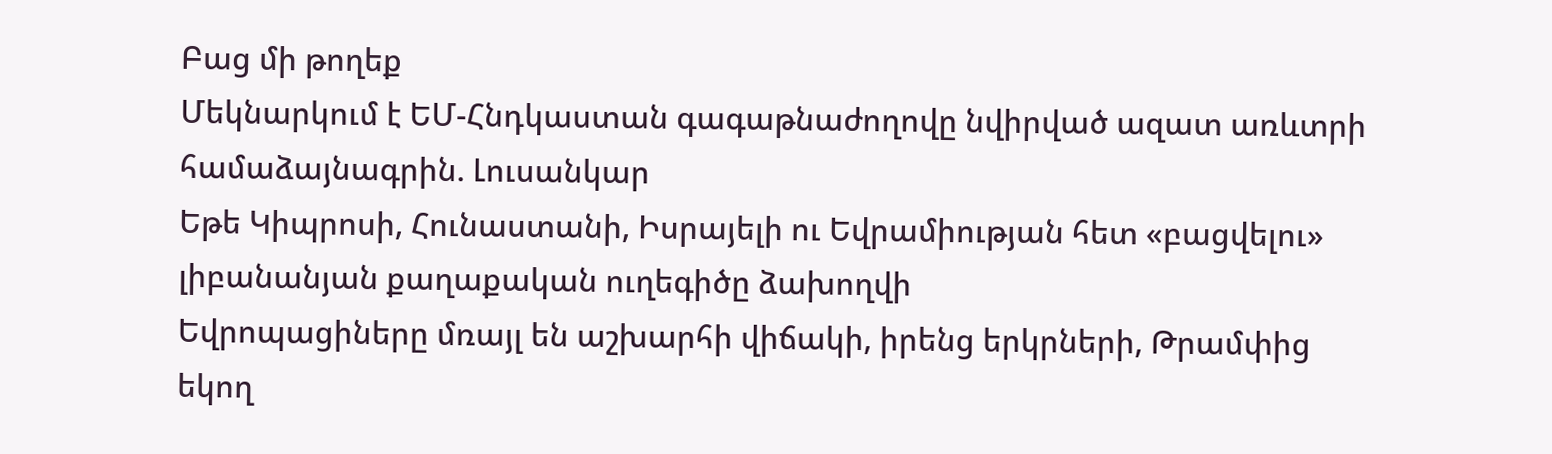Բաց մի թողեք
Մեկնարկում է ԵՄ-Հնդկաստան գագաթնաժողովը նվիրված ազատ առևտրի համաձայնագրին. Լուսանկար
Եթե Կիպրոսի, Հունաստանի, Իսրայելի ու Եվրամիության հետ «բացվելու» լիբանանյան քաղաքական ուղեգիծը ձախողվի
Եվրոպացիները մռայլ են աշխարհի վիճակի, իրենց երկրների, Թրամփից եկող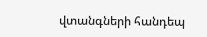վտանգների հանդեպ